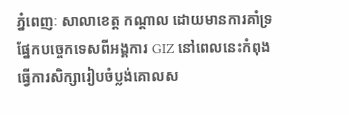ភ្នំពេញៈ សាលាខេត្ត កណ្តាល ដោយមានការគាំទ្រផ្នែកបច្ចេកទេសពីអង្គការ GIZ នៅពេលនេះកំពុងធ្វើការសិក្សារៀបចំប្លង់គោលស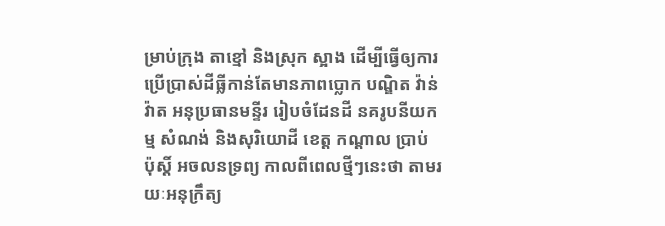ម្រាប់ក្រុង តាខ្មៅ និងស្រុក ស្អាង ដើម្បីធ្វើឲ្យការប្រើប្រាស់ដីធ្លីកាន់តែមានភាពប្លោក បណ្ឌិត វ៉ាន់ វ៉ាត អនុប្រធានមន្ទីរ រៀបចំដែនដី នគរូបនីយកម្ម សំណង់ និងសុរិយោដី ខេត្ត កណ្តាល ប្រាប់ ប៉ុស្តិ៍ អចលនទ្រព្យ កាលពីពេលថ្មីៗនេះថា តាមរយៈអនុក្រឹត្យ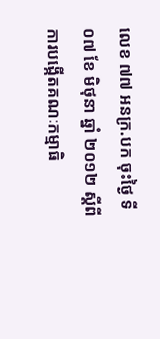លេខ ៧៧ អនក្រ.បក ចុះថ្ងៃ ទី០៧ ខែ មិថុនា ឆ្នាំ ២០១២ ស្តីពីការបង្កើតគណៈកម្មាធិ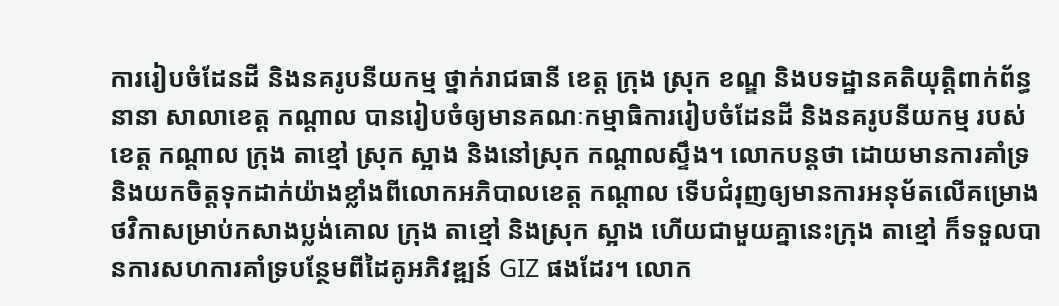ការរៀបចំដែនដី និងនគរូបនីយកម្ម ថ្នាក់រាជធានី ខេត្ត ក្រុង ស្រុក ខណ្ឌ និងបទដ្ឋានគតិយុត្តិពាក់ព័ន្ធនានា សាលាខេត្ត កណ្តាល បានរៀបចំឲ្យមានគណៈកម្មាធិការរៀបចំដែនដី និងនគរូបនីយកម្ម របស់ខេត្ត កណ្តាល ក្រុង តាខ្មៅ ស្រុក ស្អាង និងនៅស្រុក កណ្តាលស្ទឹង។ លោកបន្តថា ដោយមានការគាំទ្រ និងយកចិត្តទុកដាក់យ៉ាងខ្លាំងពីលោកអភិបាលខេត្ត កណ្តាល ទើបជំរុញឲ្យមានការអនុម័តលើគម្រោងថវិកាសម្រាប់កសាងប្លង់គោល ក្រុង តាខ្មៅ និងស្រុក ស្អាង ហើយជាមួយគ្នានេះក្រុង តាខ្មៅ ក៏ទទួលបានការសហការគាំទ្របន្ថែមពីដៃគូអភិវឌ្ឍន៍ GIZ ផងដែរ។ លោក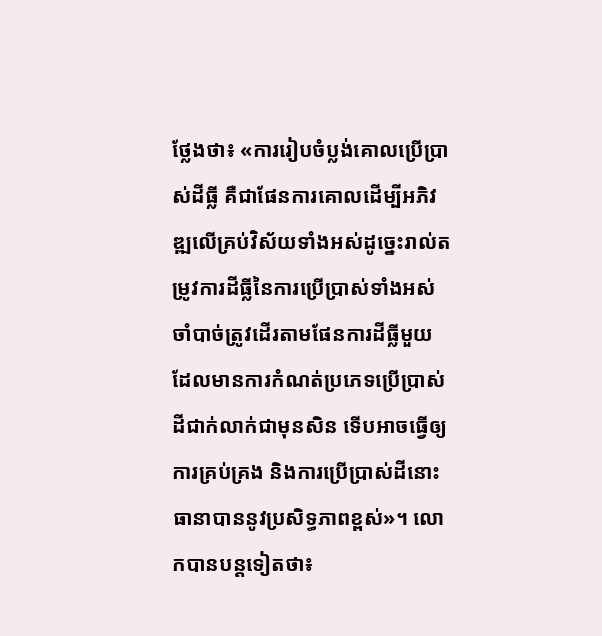ថ្លែងថា៖ «ការរៀបចំប្លង់គោលប្រើប្រាស់ដីធ្លី គឺជាផែនការគោលដើម្បីអភិវឌ្ឍលើគ្រប់វិស័យទាំងអស់ដូច្នេះរាល់តម្រូវការដីធ្លីនៃការប្រើប្រាស់ទាំងអស់ចាំបាច់ត្រូវដើរតាមផែនការដីធ្លីមួយ ដែលមានការកំណត់ប្រភេទប្រើប្រាស់ដីជាក់លាក់ជាមុនសិន ទើបអាចធ្វើឲ្យការគ្រប់គ្រង និងការប្រើប្រាស់ដីនោះធានាបាននូវប្រសិទ្ធភាពខ្ពស់»។ លោកបានបន្តទៀតថា៖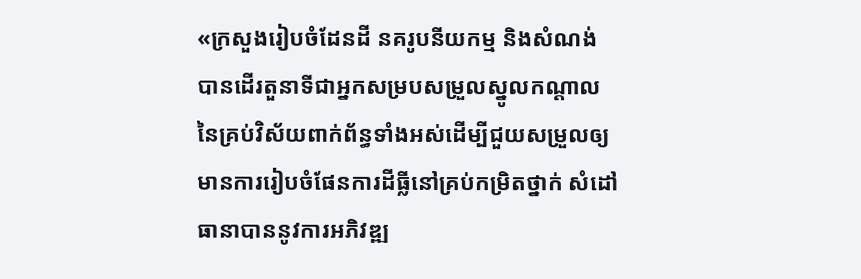«ក្រសួងរៀបចំដែនដី នគរូបនីយកម្ម និងសំណង់ បានដើរតួនាទីជាអ្នកសម្របសម្រួលស្នូលកណ្តាលនៃគ្រប់វិស័យពាក់ព័ន្ធទាំងអស់ដើម្បីជួយសម្រួលឲ្យមានការរៀបចំផែនការដីធ្លីនៅគ្រប់កម្រិតថ្នាក់ សំដៅធានាបាននូវការអភិវឌ្ឍ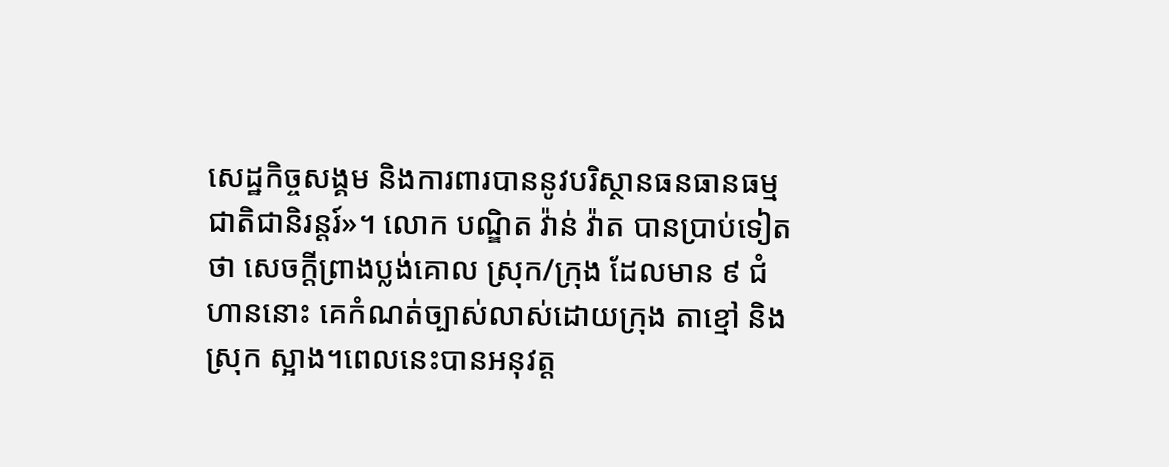សេដ្ឋកិច្ចសង្គម និងការពារបាននូវបរិស្ថានធនធានធម្មជាតិជានិរន្តរ៍»។ លោក បណ្ឌិត វ៉ាន់ វ៉ាត បានប្រាប់ទៀតថា សេចក្តីព្រាងប្លង់គោល ស្រុក/ក្រុង ដែលមាន ៩ ជំហាននោះ គេកំណត់ច្បាស់លាស់ដោយក្រុង តាខ្មៅ និងស្រុក ស្អាង។ពេលនេះបានអនុវត្ត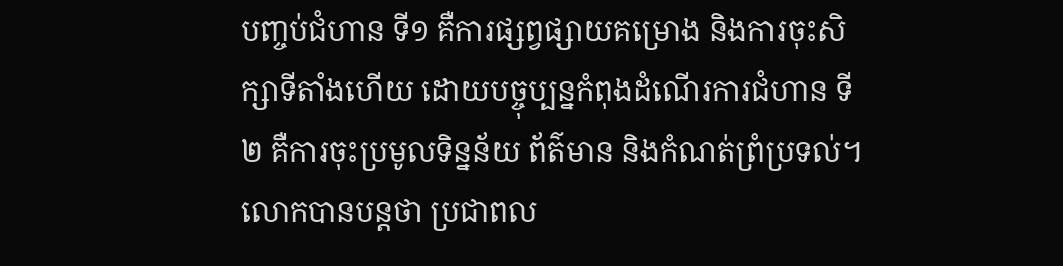បញ្ចប់ជំហាន ទី១ គឺការផ្សព្វផ្សាយគម្រោង និងការចុះសិក្សាទីតាំងហើយ ដោយបច្ចុប្បន្នកំពុងដំណើរការជំហាន ទី២ គឺការចុះប្រមូលទិន្នន័យ ព័ត៌មាន និងកំណត់ព្រំប្រទល់។ លោកបានបន្តថា ប្រជាពល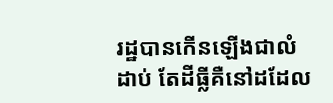រដ្ឋបានកើនឡើងជាលំដាប់ តែដីធ្លីគឺនៅដដែល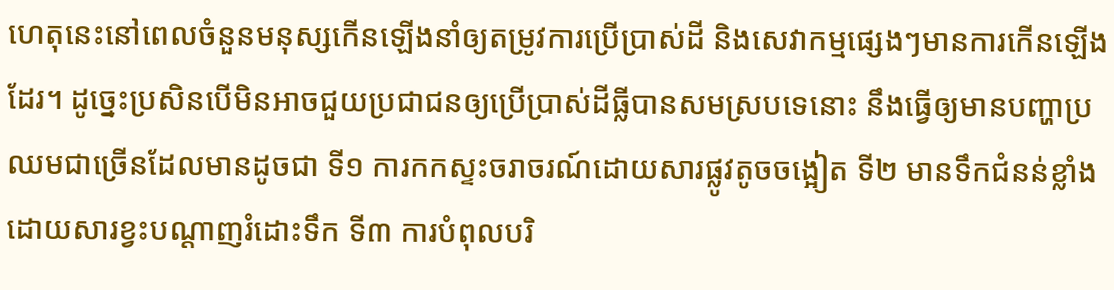ហេតុនេះនៅពេលចំនួនមនុស្សកើនឡើងនាំឲ្យតម្រូវការប្រើប្រាស់ដី និងសេវាកម្មផ្សេងៗមានការកើនឡើងដែរ។ ដូច្នេះប្រសិនបើមិនអាចជួយប្រជាជនឲ្យប្រើប្រាស់ដីធ្លីបានសមស្របទេនោះ នឹងធ្វើឲ្យមានបញ្ហាប្រឈមជាច្រើនដែលមានដូចជា ទី១ ការកកស្ទះចរាចរណ៍ដោយសារផ្លូវតូចចង្អៀត ទី២ មានទឹកជំនន់ខ្លាំងដោយសារខ្វះបណ្តាញរំដោះទឹក ទី៣ ការបំពុលបរិ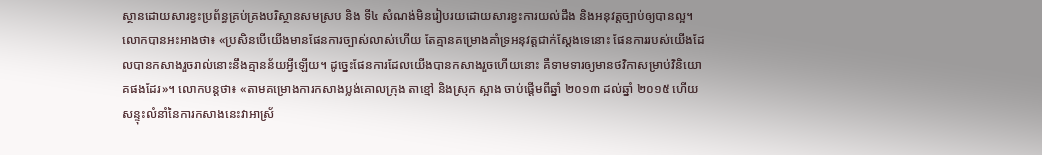ស្ថានដោយសារខ្វះប្រព័ន្ធគ្រប់គ្រងបរិស្ថានសមស្រប និង ទី៤ សំណង់មិនរៀបរយដោយសារខ្វះការយល់ដឹង និងអនុវត្តច្បាប់ឲ្យបានល្អ។ លោកបានអះអាងថា៖ «ប្រសិនបើយើងមានផែនការច្បាស់លាស់ហើយ តែគ្មានគម្រោងគាំទ្រអនុវត្តជាក់ស្តែងទេនោះ ផែនការរបស់យើងដែលបានកសាងរួចរាល់នោះនឹងគ្មានន័យអ្វីឡើយ។ ដូច្នេះផែនការដែលយើងបានកសាងរួចហើយនោះ គឺទាមទារឲ្យមានថវិកាសម្រាប់វិនិយោគផងដែរ»។ លោកបន្តថា៖ «តាមគម្រោងការកសាងប្លង់គោលក្រុង តាខ្មៅ និងស្រុក ស្អាង ចាប់ផ្តើមពីឆ្នាំ ២០១៣ ដល់ឆ្នាំ ២០១៥ ហើយសន្ទុះលំនាំនៃការកសាងនេះវាអាស្រ័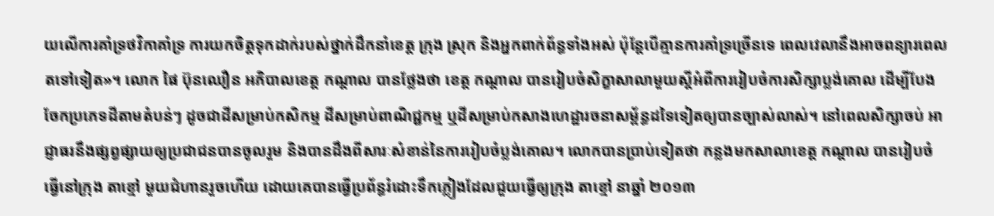យលើការគាំទ្រថវិកាគាំទ្រ ការយកចិត្តទុកដាក់របស់ថ្នាក់ដឹកនាំខេត្ត ក្រុង ស្រុក និងអ្នកពាក់ព័ន្ធទាំងអស់ ប៉ុន្តែបើគ្មានការគាំទ្រច្រើនទេ ពេលវេលានឹងអាចពន្យារពេលតទៅទៀត»។ លោក ផៃ ប៊ុនឈឿន អភិបាលខេត្ត កណ្តាល បានថ្លែងថា ខេត្ត កណ្តាល បានរៀបចំសិក្ខាសាលាមួយស្តីអំពីការរៀបចំការសិក្សាប្លង់គោល ដើម្បីបែងចែកប្រភេទដីតាមតំបន់ៗ ដូចជាដីសម្រាប់កសិកម្ម ដីសម្រាប់ពាណិជ្ជកម្ម ឬដីសម្រាប់កសាងហេដ្ឋារចនាសម្ព័ន្ធដទៃទៀតឲ្យបានច្បាស់លាស់។ នៅពេលសិក្សាចប់ អាជ្ញាធរនឹងផ្សព្វផ្សាយឲ្យប្រជាជនបានចូលរួម និងបានដឹងពីសារៈសំខាន់នៃការរៀបចំប្លង់គោល។ លោកបានប្រាប់ទៀតថា កន្លងមកសាលាខេត្ត កណ្តាល បានរៀបចំធ្វើនៅក្រុង តាខ្មៅ មួយជំហានរួចហើយ ដោយគេបានធ្វើប្រព័ន្ធរំដោះទឹកភ្លៀងដែលជួយធ្វើឲ្យក្រុង តាខ្មៅ នាឆ្នាំ ២០១៣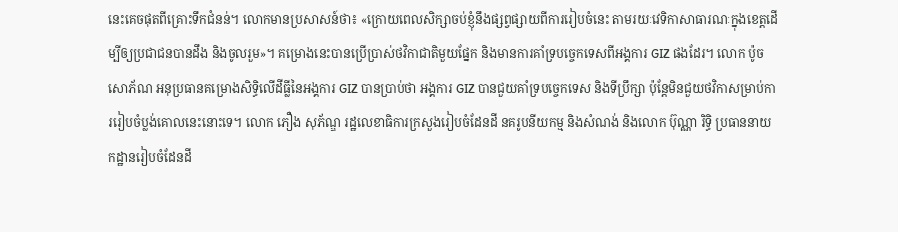នេះគេចផុតពីគ្រោះទឹកជំនន់។ លោកមានប្រសាសន៍ថា៖ «ក្រោយពេលសិក្សាចប់ខ្ញុំនឹងផ្សព្វផ្សាយពីការរៀបចំនេះ តាមរយៈវេទិកាសាធារណៈក្នុងខេត្តដើម្បីឲ្យប្រជាជនបានដឹង និងចូលរួម»។ គម្រោងនេះបានប្រើប្រាស់ថវិកាជាតិមួយផ្នែក និងមានការគាំទ្របច្ចេកទេសពីអង្គការ GIZ ផងដែរ។ លោក ប៉ូច សោភ័ណ អនុប្រធានគម្រោងសិទ្ធិលើដីធ្លីនៃអង្គការ GIZ បានប្រាប់ថា អង្គការ GIZ បានជួយគាំទ្របច្ចេកទេស និងទីប្រឹក្សា ប៉ុន្តែមិនជួយថវិកាសម្រាប់ការរៀបចំប្លង់គោលនេះនោះទេ។ លោក ភឿង សុភ័ណ្ឌ រដ្ឋលេខាធិការក្រសួងរៀបចំដែនដី នគរូបនីយកម្ម និងសំណង់ និងលោក ប៊ុណ្ណា រិទ្ធិ ប្រធាននាយកដ្ឋានរៀបចំដែនដី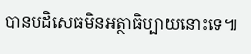បានបដិសេធមិនអត្ថាធិប្បាយនោះទេ៕